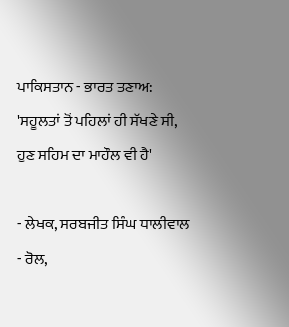ਪਾਕਿਸਤਾਨ - ਭਾਰਤ ਤਣਾਅ: 'ਸਹੂਲਤਾਂ ਤੋਂ ਪਹਿਲਾਂ ਹੀ ਸੱਖਣੇ ਸੀ, ਹੁਣ ਸਹਿਮ ਦਾ ਮਾਹੌਲ ਵੀ ਹੈ'

- ਲੇਖਕ, ਸਰਬਜੀਤ ਸਿੰਘ ਧਾਲੀਵਾਲ
- ਰੋਲ,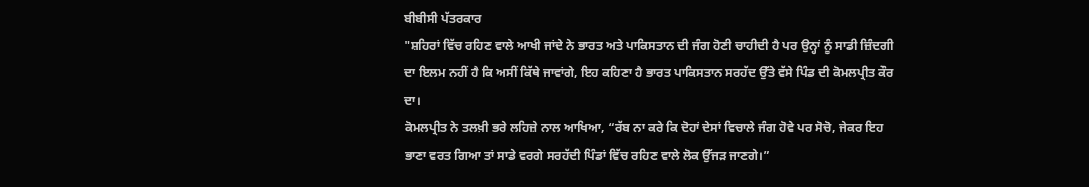ਬੀਬੀਸੀ ਪੱਤਰਕਾਰ
"ਸ਼ਹਿਰਾਂ ਵਿੱਚ ਰਹਿਣ ਵਾਲੇ ਆਖੀ ਜਾਂਦੇ ਨੇ ਭਾਰਤ ਅਤੇ ਪਾਕਿਸਤਾਨ ਦੀ ਜੰਗ ਹੋਣੀ ਚਾਹੀਦੀ ਹੈ ਪਰ ਉਨ੍ਹਾਂ ਨੂੰ ਸਾਡੀ ਜ਼ਿੰਦਗੀ ਦਾ ਇਲਮ ਨਹੀਂ ਹੈ ਕਿ ਅਸੀਂ ਕਿੱਥੇ ਜਾਵਾਂਗੇ, ਇਹ ਕਹਿਣਾ ਹੈ ਭਾਰਤ ਪਾਕਿਸਤਾਨ ਸਰਹੱਦ ਉੱਤੇ ਵੱਸੇ ਪਿੰਡ ਦੀ ਕੋਮਲਪ੍ਰੀਤ ਕੌਰ ਦਾ।
ਕੋਮਲਪ੍ਰੀਤ ਨੇ ਤਲਖ਼ੀ ਭਰੇ ਲਹਿਜ਼ੇ ਨਾਲ ਆਖਿਆ, “ਰੱਬ ਨਾ ਕਰੇ ਕਿ ਦੋਹਾਂ ਦੇਸਾਂ ਵਿਚਾਲੇ ਜੰਗ ਹੋਵੇ ਪਰ ਸੋਚੋ, ਜੇਕਰ ਇਹ ਭਾਣਾ ਵਰਤ ਗਿਆ ਤਾਂ ਸਾਡੇ ਵਰਗੇ ਸਰਹੱਦੀ ਪਿੰਡਾਂ ਵਿੱਚ ਰਹਿਣ ਵਾਲੇ ਲੋਕ ਉੱਜੜ ਜਾਣਗੇ।”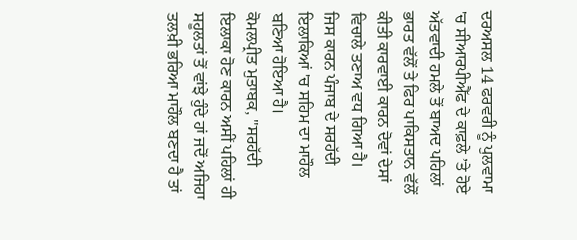ਦਰਅਸਲ 14 ਫਰਵਰੀ ਨੂੰ ਪੁਲਵਾਮਾ 'ਚ ਸੀਆਰਪੀਐੱਫ ਦੇ ਕਾਫ਼ਲੇ ’ਤੇ ਹੋਏ ਅੱਤਵਾਦੀ ਹਮਲੇ ਤੋਂ ਬਾਅਦ ਪਹਿਲਾਂ ਭਾਰਤ ਵੱਲੋਂ ਤੇ ਫਿਰ ਪਾਕਿਸਤਾਨ ਵੱਲੋਂ ਕੀਤੀ ਕਾਰਵਾਈ ਕਾਰਨ ਦੋਵਾਂ ਦੇਸਾਂ ਵਿਚਾਲੇ ਤਣਾਅ ਵਧ ਗਿਆ ਹੈ।
ਜਿਸ ਕਾਰਨ ਪੰਜਾਬ ਦੇ ਸਰਹੱਦੀ ਇਲਾਕਿਆਂ 'ਚ ਸਹਿਮ ਦਾ ਮਾਹੌਲ ਬਣਿਆ ਹੋਇਆ ਹੈ।
ਕੋਮਲਪ੍ਰੀਤ ਮੁਤਾਬਕ, "ਸਰਹੱਦੀ ਇਲਾਕਾ ਹੋਣ ਕਾਰਨ ਅਸੀਂ ਪਹਿਲਾਂ ਹੀ ਸਹੂਲਤਾਂ ਤੋਂ ਵਾਂਝੇ ਹੁੰਦੇ ਹਾਂ ਜਦੋਂ ਅਜਿਹਾ ਤਲਖ਼ੀ ਭਰਿਆ ਮਾਹੌਲ ਬਣਦਾ ਹੈ ਤਾਂ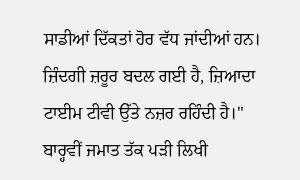ਸਾਡੀਆਂ ਦਿੱਕਤਾਂ ਹੋਰ ਵੱਧ ਜਾਂਦੀਆਂ ਹਨ। ਜ਼ਿੰਦਗੀ ਜ਼ਰੂਰ ਬਦਲ ਗਈ ਹੈ, ਜ਼ਿਆਦਾ ਟਾਈਮ ਟੀਵੀ ਉੱਤੇ ਨਜ਼ਰ ਰਹਿੰਦੀ ਹੈ।"
ਬਾਰ੍ਹਵੀਂ ਜਮਾਤ ਤੱਕ ਪੜੀ ਲਿਖੀ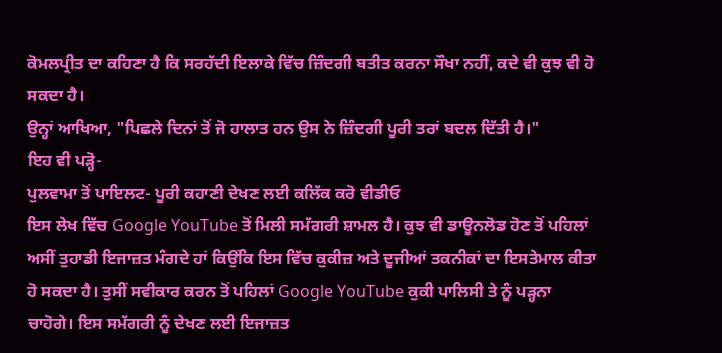ਕੋਮਲਪ੍ਰੀਤ ਦਾ ਕਹਿਣਾ ਹੈ ਕਿ ਸਰਹੱਦੀ ਇਲਾਕੇ ਵਿੱਚ ਜ਼ਿੰਦਗੀ ਬਤੀਤ ਕਰਨਾ ਸੌਖਾ ਨਹੀਂ, ਕਦੇ ਵੀ ਕੁਝ ਵੀ ਹੋ ਸਕਦਾ ਹੈ।
ਉਨ੍ਹਾਂ ਆਖਿਆ, "ਪਿਛਲੇ ਦਿਨਾਂ ਤੋਂ ਜੋ ਹਾਲਾਤ ਹਨ ਉਸ ਨੇ ਜ਼ਿੰਦਗੀ ਪੂਰੀ ਤਰਾਂ ਬਦਲ ਦਿੱਤੀ ਹੈ।"
ਇਹ ਵੀ ਪੜ੍ਹੋ-
ਪੁਲਵਾਮਾ ਤੋਂ ਪਾਇਲਟ- ਪੂਰੀ ਕਹਾਣੀ ਦੇਖਣ ਲਈ ਕਲਿੱਕ ਕਰੋ ਵੀਡੀਓ
ਇਸ ਲੇਖ ਵਿੱਚ Google YouTube ਤੋਂ ਮਿਲੀ ਸਮੱਗਰੀ ਸ਼ਾਮਲ ਹੈ। ਕੁਝ ਵੀ ਡਾਊਨਲੋਡ ਹੋਣ ਤੋਂ ਪਹਿਲਾਂ ਅਸੀਂ ਤੁਹਾਡੀ ਇਜਾਜ਼ਤ ਮੰਗਦੇ ਹਾਂ ਕਿਉਂਕਿ ਇਸ ਵਿੱਚ ਕੁਕੀਜ਼ ਅਤੇ ਦੂਜੀਆਂ ਤਕਨੀਕਾਂ ਦਾ ਇਸਤੇਮਾਲ ਕੀਤਾ ਹੋ ਸਕਦਾ ਹੈ। ਤੁਸੀਂ ਸਵੀਕਾਰ ਕਰਨ ਤੋਂ ਪਹਿਲਾਂ Google YouTube ਕੁਕੀ ਪਾਲਿਸੀ ਤੇ ਨੂੰ ਪੜ੍ਹਨਾ ਚਾਹੋਗੇ। ਇਸ ਸਮੱਗਰੀ ਨੂੰ ਦੇਖਣ ਲਈ ਇਜਾਜ਼ਤ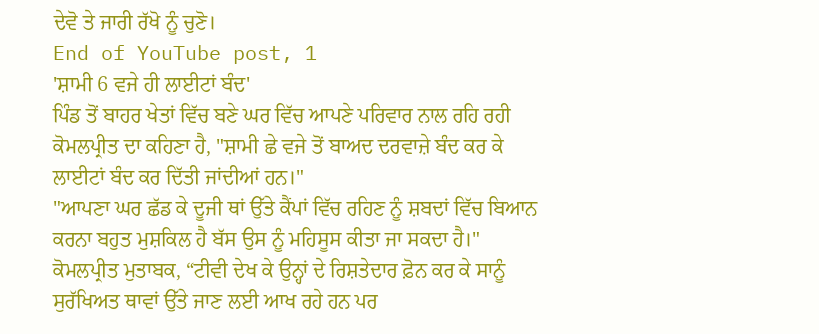ਦੇਵੋ ਤੇ ਜਾਰੀ ਰੱਖੋ ਨੂੰ ਚੁਣੋ।
End of YouTube post, 1
'ਸ਼ਾਮੀ 6 ਵਜੇ ਹੀ ਲਾਈਟਾਂ ਬੰਦ'
ਪਿੰਡ ਤੋਂ ਬਾਹਰ ਖੇਤਾਂ ਵਿੱਚ ਬਣੇ ਘਰ ਵਿੱਚ ਆਪਣੇ ਪਰਿਵਾਰ ਨਾਲ ਰਹਿ ਰਹੀ ਕੋਮਲਪ੍ਰੀਤ ਦਾ ਕਹਿਣਾ ਹੈ, "ਸ਼ਾਮੀ ਛੇ ਵਜੇ ਤੋਂ ਬਾਅਦ ਦਰਵਾਜ਼ੇ ਬੰਦ ਕਰ ਕੇ ਲਾਈਟਾਂ ਬੰਦ ਕਰ ਦਿੱਤੀ ਜਾਂਦੀਆਂ ਹਨ।"
"ਆਪਣਾ ਘਰ ਛੱਡ ਕੇ ਦੂਜੀ ਥਾਂ ਉੱਤੇ ਕੈਂਪਾਂ ਵਿੱਚ ਰਹਿਣ ਨੂੰ ਸ਼ਬਦਾਂ ਵਿੱਚ ਬਿਆਨ ਕਰਨਾ ਬਹੁਤ ਮੁਸ਼ਕਿਲ ਹੈ ਬੱਸ ਉਸ ਨੂੰ ਮਹਿਸੂਸ ਕੀਤਾ ਜਾ ਸਕਦਾ ਹੈ।"
ਕੋਮਲਪ੍ਰੀਤ ਮੁਤਾਬਕ, “ਟੀਵੀ ਦੇਖ ਕੇ ਉਨ੍ਹਾਂ ਦੇ ਰਿਸ਼ਤੇਦਾਰ ਫ਼ੋਨ ਕਰ ਕੇ ਸਾਨੂੰ ਸੁਰੱਖਿਅਤ ਥਾਵਾਂ ਉੱਤੇ ਜਾਣ ਲਈ ਆਖ ਰਹੇ ਹਨ ਪਰ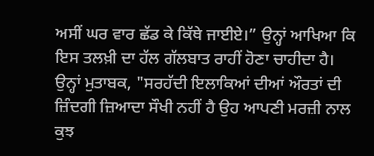ਅਸੀਂ ਘਰ ਵਾਰ ਛੱਡ ਕੇ ਕਿੱਥੇ ਜਾਈਏ।” ਉਨ੍ਹਾਂ ਆਖਿਆ ਕਿ ਇਸ ਤਲਖ਼ੀ ਦਾ ਹੱਲ ਗੱਲਬਾਤ ਰਾਹੀਂ ਹੋਣਾ ਚਾਹੀਦਾ ਹੈ।
ਉਨ੍ਹਾਂ ਮੁਤਾਬਕ, "ਸਰਹੱਦੀ ਇਲਾਕਿਆਂ ਦੀਆਂ ਔਰਤਾਂ ਦੀ ਜ਼ਿੰਦਗੀ ਜ਼ਿਆਦਾ ਸੌਖੀ ਨਹੀਂ ਹੈ ਉਹ ਆਪਣੀ ਮਰਜ਼ੀ ਨਾਲ ਕੁਝ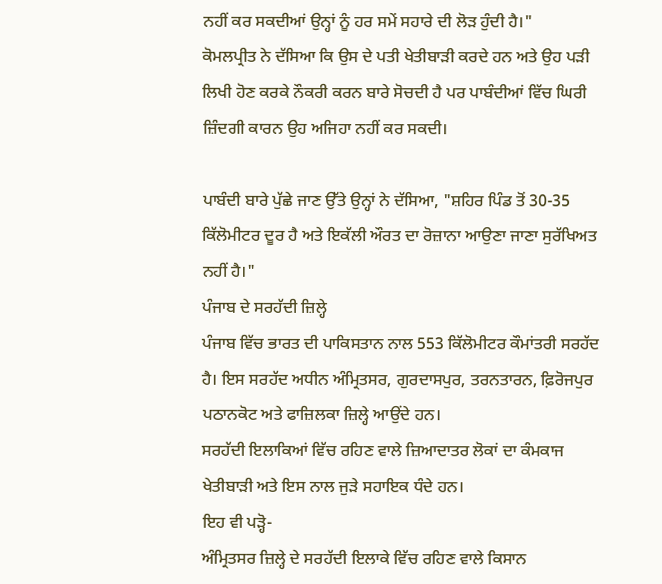ਨਹੀਂ ਕਰ ਸਕਦੀਆਂ ਉਨ੍ਹਾਂ ਨੂੰ ਹਰ ਸਮੇਂ ਸਹਾਰੇ ਦੀ ਲੋੜ ਹੁੰਦੀ ਹੈ।"
ਕੋਮਲਪ੍ਰੀਤ ਨੇ ਦੱਸਿਆ ਕਿ ਉਸ ਦੇ ਪਤੀ ਖੇਤੀਬਾੜੀ ਕਰਦੇ ਹਨ ਅਤੇ ਉਹ ਪੜੀ ਲਿਖੀ ਹੋਣ ਕਰਕੇ ਨੌਕਰੀ ਕਰਨ ਬਾਰੇ ਸੋਚਦੀ ਹੈ ਪਰ ਪਾਬੰਦੀਆਂ ਵਿੱਚ ਘਿਰੀ ਜ਼ਿੰਦਗੀ ਕਾਰਨ ਉਹ ਅਜਿਹਾ ਨਹੀਂ ਕਰ ਸਕਦੀ।

ਪਾਬੰਦੀ ਬਾਰੇ ਪੁੱਛੇ ਜਾਣ ਉੱਤੇ ਉਨ੍ਹਾਂ ਨੇ ਦੱਸਿਆ, "ਸ਼ਹਿਰ ਪਿੰਡ ਤੋਂ 30-35 ਕਿੱਲੋਮੀਟਰ ਦੂਰ ਹੈ ਅਤੇ ਇਕੱਲੀ ਔਰਤ ਦਾ ਰੋਜ਼ਾਨਾ ਆਉਣਾ ਜਾਣਾ ਸੁਰੱਖਿਅਤ ਨਹੀਂ ਹੈ।"
ਪੰਜਾਬ ਦੇ ਸਰਹੱਦੀ ਜ਼ਿਲ੍ਹੇ
ਪੰਜਾਬ ਵਿੱਚ ਭਾਰਤ ਦੀ ਪਾਕਿਸਤਾਨ ਨਾਲ 553 ਕਿੱਲੋਮੀਟਰ ਕੌਮਾਂਤਰੀ ਸਰਹੱਦ ਹੈ। ਇਸ ਸਰਹੱਦ ਅਧੀਨ ਅੰਮ੍ਰਿਤਸਰ, ਗੁਰਦਾਸਪੁਰ, ਤਰਨਤਾਰਨ, ਫ਼ਿਰੋਜਪੁਰ ਪਠਾਨਕੋਟ ਅਤੇ ਫਾਜ਼ਿਲਕਾ ਜ਼ਿਲ੍ਹੇ ਆਉਂਦੇ ਹਨ।
ਸਰਹੱਦੀ ਇਲਾਕਿਆਂ ਵਿੱਚ ਰਹਿਣ ਵਾਲੇ ਜ਼ਿਆਦਾਤਰ ਲੋਕਾਂ ਦਾ ਕੰਮਕਾਜ ਖੇਤੀਬਾੜੀ ਅਤੇ ਇਸ ਨਾਲ ਜੁੜੇ ਸਹਾਇਕ ਧੰਦੇ ਹਨ।
ਇਹ ਵੀ ਪੜ੍ਹੋ-
ਅੰਮ੍ਰਿਤਸਰ ਜ਼ਿਲ੍ਹੇ ਦੇ ਸਰਹੱਦੀ ਇਲਾਕੇ ਵਿੱਚ ਰਹਿਣ ਵਾਲੇ ਕਿਸਾਨ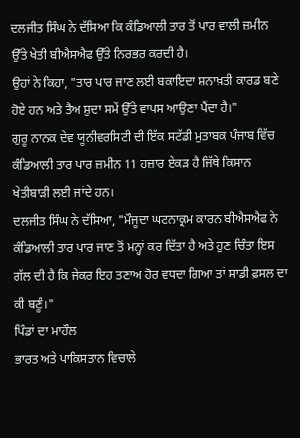ਦਲਜੀਤ ਸਿੰਘ ਨੇ ਦੱਸਿਆ ਕਿ ਕੰਡਿਆਲੀ ਤਾਰ ਤੋਂ ਪਾਰ ਵਾਲੀ ਜ਼ਮੀਨ ਉੱਤੇ ਖੇਤੀ ਬੀਐਸਐਫ ਉੱਤੇ ਨਿਰਭਰ ਕਰਦੀ ਹੈ।
ਉਹਾਂ ਨੇ ਕਿਹਾ, "ਤਾਰ ਪਾਰ ਜਾਣ ਲਈ ਬਕਾਇਦਾ ਸ਼ਨਾਖ਼ਤੀ ਕਾਰਡ ਬਣੇ ਹੋਏ ਹਨ ਅਤੇ ਤੈਅ ਸ਼ੁਦਾ ਸਮੇਂ ਉੱਤੇ ਵਾਪਸ ਆਉਣਾ ਪੈਂਦਾ ਹੈ।"
ਗੁਰੂ ਨਾਨਕ ਦੇਵ ਯੂਨੀਵਰਸਿਟੀ ਦੀ ਇੱਕ ਸਟੱਡੀ ਮੁਤਾਬਕ ਪੰਜਾਬ ਵਿੱਚ ਕੰਡਿਆਲੀ ਤਾਰ ਪਾਰ ਜ਼ਮੀਨ 11 ਹਜ਼ਾਰ ਏਕੜ ਹੈ ਜਿੱਥੇ ਕਿਸਾਨ ਖੇਤੀਬਾੜੀ ਲਈ ਜਾਂਦੇ ਹਨ।
ਦਲਜੀਤ ਸਿੰਘ ਨੇ ਦੱਸਿਆ, "ਮੌਜੂਦਾ ਘਟਨਾਕ੍ਰਮ ਕਾਰਨ ਬੀਐਸਐਫ ਨੇ ਕੰਡਿਆਲੀ ਤਾਰ ਪਾਰ ਜਾਣ ਤੋਂ ਮਨ੍ਹਾਂ ਕਰ ਦਿੱਤਾ ਹੈ ਅਤੇ ਹੁਣ ਚਿੰਤਾ ਇਸ ਗੱਲ ਦੀ ਹੈ ਕਿ ਜੇਕਰ ਇਹ ਤਣਾਅ ਹੋਰ ਵਧਦਾ ਗਿਆ ਤਾਂ ਸਾਡੀ ਫ਼ਸਲ ਦਾ ਕੀ ਬਣੂੰ।"
ਪਿੰਡਾਂ ਦਾ ਮਾਹੌਲ
ਭਾਰਤ ਅਤੇ ਪਾਕਿਸਤਾਨ ਵਿਚਾਲੇ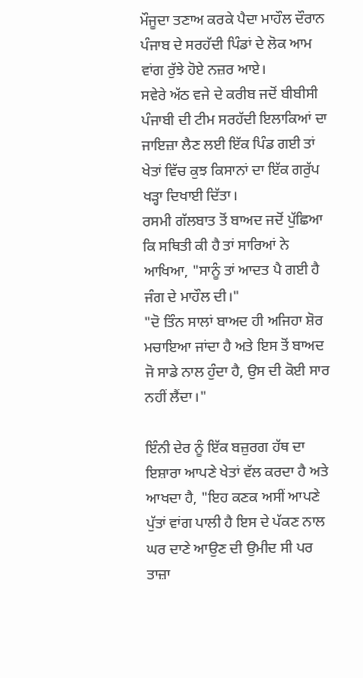ਮੌਜੂਦਾ ਤਣਾਅ ਕਰਕੇ ਪੈਦਾ ਮਾਹੌਲ ਦੌਰਾਨ ਪੰਜਾਬ ਦੇ ਸਰਹੱਦੀ ਪਿੰਡਾਂ ਦੇ ਲੋਕ ਆਮ ਵਾਂਗ ਰੁੱਝੇ ਹੋਏ ਨਜ਼ਰ ਆਏ।
ਸਵੇਰੇ ਅੱਠ ਵਜੇ ਦੇ ਕਰੀਬ ਜਦੋਂ ਬੀਬੀਸੀ ਪੰਜਾਬੀ ਦੀ ਟੀਮ ਸਰਹੱਦੀ ਇਲਾਕਿਆਂ ਦਾ ਜਾਇਜ਼ਾ ਲੈਣ ਲਈ ਇੱਕ ਪਿੰਡ ਗਈ ਤਾਂ ਖੇਤਾਂ ਵਿੱਚ ਕੁਝ ਕਿਸਾਨਾਂ ਦਾ ਇੱਕ ਗਰੁੱਪ ਖੜ੍ਹਾ ਦਿਖਾਈ ਦਿੱਤਾ।
ਰਸਮੀ ਗੱਲਬਾਤ ਤੋਂ ਬਾਅਦ ਜਦੋਂ ਪੁੱਛਿਆ ਕਿ ਸਥਿਤੀ ਕੀ ਹੈ ਤਾਂ ਸਾਰਿਆਂ ਨੇ ਆਖਿਆ, "ਸਾਨੂੰ ਤਾਂ ਆਦਤ ਪੈ ਗਈ ਹੈ ਜੰਗ ਦੇ ਮਾਹੌਲ ਦੀ।"
"ਦੋ ਤਿੰਨ ਸਾਲਾਂ ਬਾਅਦ ਹੀ ਅਜਿਹਾ ਸ਼ੋਰ ਮਚਾਇਆ ਜਾਂਦਾ ਹੈ ਅਤੇ ਇਸ ਤੋਂ ਬਾਅਦ ਜੋ ਸਾਡੇ ਨਾਲ ਹੁੰਦਾ ਹੈ, ਉਸ ਦੀ ਕੋਈ ਸਾਰ ਨਹੀਂ ਲੈਂਦਾ।"

ਇੰਨੀ ਦੇਰ ਨੂੰ ਇੱਕ ਬਜ਼ੁਰਗ ਹੱਥ ਦਾ ਇਸ਼ਾਰਾ ਆਪਣੇ ਖੇਤਾਂ ਵੱਲ ਕਰਦਾ ਹੈ ਅਤੇ ਆਖਦਾ ਹੈ, "ਇਹ ਕਣਕ ਅਸੀਂ ਆਪਣੇ ਪੁੱਤਾਂ ਵਾਂਗ ਪਾਲੀ ਹੈ ਇਸ ਦੇ ਪੱਕਣ ਨਾਲ ਘਰ ਦਾਣੇ ਆਉਣ ਦੀ ਉਮੀਦ ਸੀ ਪਰ ਤਾਜ਼ਾ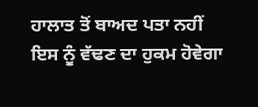ਹਾਲਾਤ ਤੋਂ ਬਾਅਦ ਪਤਾ ਨਹੀਂ ਇਸ ਨੂੰ ਵੱਢਣ ਦਾ ਹੁਕਮ ਹੋਵੇਗਾ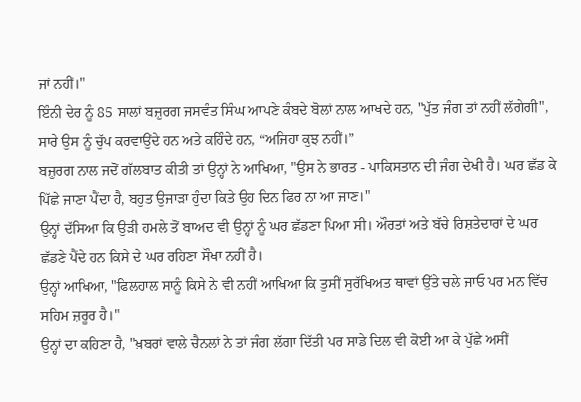ਜਾਂ ਨਹੀਂ।"
ਇੰਨੀ ਦੇਰ ਨੂੰ 85 ਸਾਲਾਂ ਬਜ਼ੁਰਗ ਜਸਵੰਤ ਸਿੰਘ ਆਪਣੇ ਕੰਬਦੇ ਬੋਲਾਂ ਨਾਲ ਆਖਦੇ ਹਨ, "ਪੁੱਤ ਜੰਗ ਤਾਂ ਨਹੀਂ ਲੱਗੇਗੀ", ਸਾਰੇ ਉਸ ਨੂੰ ਚੁੱਪ ਕਰਵਾਉਂਦੇ ਹਨ ਅਤੇ ਕਹਿੰਦੇ ਹਨ, “ਅਜਿਹਾ ਕੁਝ ਨਹੀਂ।”
ਬਜ਼ੁਰਗ ਨਾਲ ਜਦੋਂ ਗੱਲਬਾਤ ਕੀਤੀ ਤਾਂ ਉਨ੍ਹਾਂ ਨੇ ਆਖਿਆ, "ਉਸ ਨੇ ਭਾਰਤ - ਪਾਕਿਸਤਾਨ ਦੀ ਜੰਗ ਦੇਖੀ ਹੈ। ਘਰ ਛੱਡ ਕੇ ਪਿੱਛੇ ਜਾਣਾ ਪੈਂਦਾ ਹੈ, ਬਹੁਤ ਉਜਾੜਾ ਹੁੰਦਾ ਕਿਤੇ ਉਹ ਦਿਨ ਫਿਰ ਨਾ ਆ ਜਾਣ।"
ਉਨ੍ਹਾਂ ਦੱਸਿਆ ਕਿ ਉੜੀ ਹਮਲੇ ਤੋਂ ਬਾਅਦ ਵੀ ਉਨ੍ਹਾਂ ਨੂੰ ਘਰ ਛੱਡਣਾ ਪਿਆ ਸੀ। ਔਰਤਾਂ ਅਤੇ ਬੱਚੇ ਰਿਸ਼ਤੇਦਾਰਾਂ ਦੇ ਘਰ ਛੱਡਣੇ ਪੈਂਦੇ ਹਨ ਕਿਸੇ ਦੇ ਘਰ ਰਹਿਣਾ ਸੌਖਾ ਨਹੀਂ ਹੈ।
ਉਨ੍ਹਾਂ ਆਖਿਆ, "ਫਿਲਹਾਲ ਸਾਨੂੰ ਕਿਸੇ ਨੇ ਵੀ ਨਹੀਂ ਆਖਿਆ ਕਿ ਤੁਸੀਂ ਸੁਰੱਖਿਅਤ ਥਾਵਾਂ ਉੱਤੇ ਚਲੇ ਜਾਓ ਪਰ ਮਨ ਵਿੱਚ ਸਹਿਮ ਜ਼ਰੂਰ ਹੈ।"
ਉਨ੍ਹਾਂ ਦਾ ਕਹਿਣਾ ਹੈ, "ਖ਼ਬਰਾਂ ਵਾਲੇ ਚੈਨਲਾਂ ਨੇ ਤਾਂ ਜੰਗ ਲੱਗਾ ਦਿੱਤੀ ਪਰ ਸਾਡੇ ਦਿਲ ਵੀ ਕੋਈ ਆ ਕੇ ਪੁੱਛੇ ਅਸੀਂ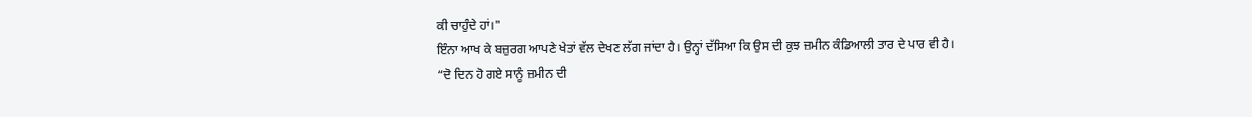ਕੀ ਚਾਹੁੰਦੇ ਹਾਂ।"
ਇੰਨਾ ਆਖ ਕੇ ਬਜ਼ੁਰਗ ਆਪਣੇ ਖੇਤਾਂ ਵੱਲ ਦੇਖਣ ਲੱਗ ਜਾਂਦਾ ਹੈ। ਉਨ੍ਹਾਂ ਦੱਸਿਆ ਕਿ ਉਸ ਦੀ ਕੁਝ ਜ਼ਮੀਨ ਕੰਡਿਆਲੀ ਤਾਰ ਦੇ ਪਾਰ ਵੀ ਹੈ।
“ਦੋ ਦਿਨ ਹੋ ਗਏ ਸਾਨੂੰ ਜ਼ਮੀਨ ਦੀ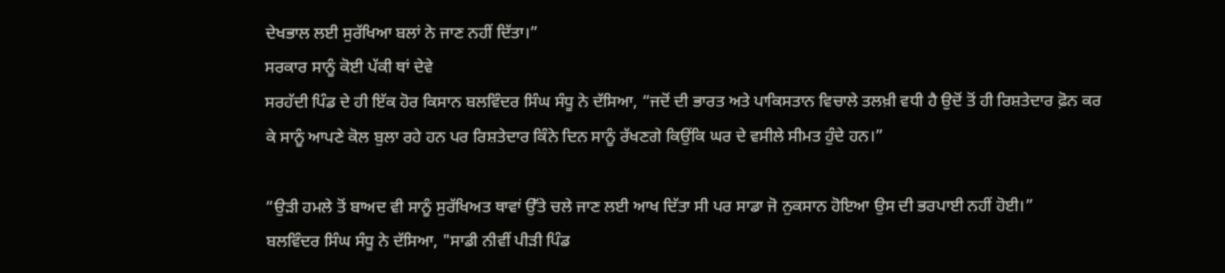ਦੇਖਭਾਲ ਲਈ ਸੁਰੱਖਿਆ ਬਲਾਂ ਨੇ ਜਾਣ ਨਹੀਂ ਦਿੱਤਾ।”
ਸਰਕਾਰ ਸਾਨੂੰ ਕੋਈ ਪੱਕੀ ਥਾਂ ਦੇਵੇ
ਸਰਹੱਦੀ ਪਿੰਡ ਦੇ ਹੀ ਇੱਕ ਹੋਰ ਕਿਸਾਨ ਬਲਵਿੰਦਰ ਸਿੰਘ ਸੰਧੂ ਨੇ ਦੱਸਿਆ, “ਜਦੋਂ ਦੀ ਭਾਰਤ ਅਤੇ ਪਾਕਿਸਤਾਨ ਵਿਚਾਲੇ ਤਲਖ਼ੀ ਵਧੀ ਹੈ ਉਦੋਂ ਤੋਂ ਹੀ ਰਿਸ਼ਤੇਦਾਰ ਫ਼ੋਨ ਕਰ ਕੇ ਸਾਨੂੰ ਆਪਣੇ ਕੋਲ ਬੁਲਾ ਰਹੇ ਹਨ ਪਰ ਰਿਸ਼ਤੇਦਾਰ ਕਿੰਨੇ ਦਿਨ ਸਾਨੂੰ ਰੱਖਣਗੇ ਕਿਉਂਕਿ ਘਰ ਦੇ ਵਸੀਲੇ ਸੀਮਤ ਹੁੰਦੇ ਹਨ।”

“ਉੜੀ ਹਮਲੇ ਤੋਂ ਬਾਅਦ ਵੀ ਸਾਨੂੰ ਸੁਰੱਖਿਅਤ ਥਾਵਾਂ ਉੱਤੇ ਚਲੇ ਜਾਣ ਲਈ ਆਖ ਦਿੱਤਾ ਸੀ ਪਰ ਸਾਡਾ ਜੋ ਨੁਕਸਾਨ ਹੋਇਆ ਉਸ ਦੀ ਭਰਪਾਈ ਨਹੀਂ ਹੋਈ।”
ਬਲਵਿੰਦਰ ਸਿੰਘ ਸੰਧੂ ਨੇ ਦੱਸਿਆ, "ਸਾਡੀ ਨੀਵੀਂ ਪੀੜੀ ਪਿੰਡ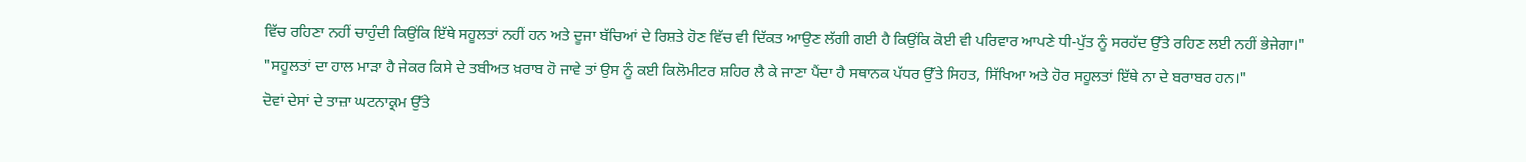ਵਿੱਚ ਰਹਿਣਾ ਨਹੀਂ ਚਾਹੁੰਦੀ ਕਿਉਂਕਿ ਇੱਥੇ ਸਹੂਲਤਾਂ ਨਹੀਂ ਹਨ ਅਤੇ ਦੂਜਾ ਬੱਚਿਆਂ ਦੇ ਰਿਸ਼ਤੇ ਹੋਣ ਵਿੱਚ ਵੀ ਦਿੱਕਤ ਆਉਣ ਲੱਗੀ ਗਈ ਹੈ ਕਿਉਂਕਿ ਕੋਈ ਵੀ ਪਰਿਵਾਰ ਆਪਣੇ ਧੀ-ਪੁੱਤ ਨੂੰ ਸਰਹੱਦ ਉੱਤੇ ਰਹਿਣ ਲਈ ਨਹੀਂ ਭੇਜੇਗਾ।"
"ਸਹੂਲਤਾਂ ਦਾ ਹਾਲ ਮਾੜਾ ਹੈ ਜੇਕਰ ਕਿਸੇ ਦੇ ਤਬੀਅਤ ਖ਼ਰਾਬ ਹੋ ਜਾਵੇ ਤਾਂ ਉਸ ਨੂੰ ਕਈ ਕਿਲੋਮੀਟਰ ਸ਼ਹਿਰ ਲੈ ਕੇ ਜਾਣਾ ਪੈਂਦਾ ਹੈ ਸਥਾਨਕ ਪੱਧਰ ਉੱਤੇ ਸਿਹਤ, ਸਿੱਖਿਆ ਅਤੇ ਹੋਰ ਸਹੂਲਤਾਂ ਇੱਥੇ ਨਾ ਦੇ ਬਰਾਬਰ ਹਨ।"
ਦੋਵਾਂ ਦੇਸਾਂ ਦੇ ਤਾਜ਼ਾ ਘਟਨਾਕ੍ਰਮ ਉੱਤੇ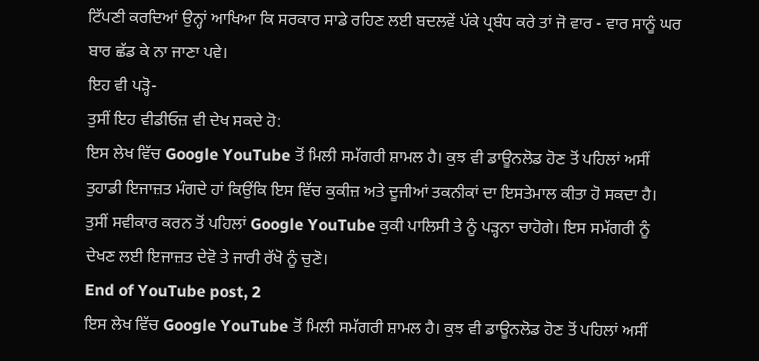ਟਿੱਪਣੀ ਕਰਦਿਆਂ ਉਨ੍ਹਾਂ ਆਖਿਆ ਕਿ ਸਰਕਾਰ ਸਾਡੇ ਰਹਿਣ ਲਈ ਬਦਲਵੇਂ ਪੱਕੇ ਪ੍ਰਬੰਧ ਕਰੇ ਤਾਂ ਜੋ ਵਾਰ - ਵਾਰ ਸਾਨੂੰ ਘਰ ਬਾਰ ਛੱਡ ਕੇ ਨਾ ਜਾਣਾ ਪਵੇ।
ਇਹ ਵੀ ਪੜ੍ਹੋ-
ਤੁਸੀਂ ਇਹ ਵੀਡੀਓਜ਼ ਵੀ ਦੇਖ ਸਕਦੇ ਹੋ:
ਇਸ ਲੇਖ ਵਿੱਚ Google YouTube ਤੋਂ ਮਿਲੀ ਸਮੱਗਰੀ ਸ਼ਾਮਲ ਹੈ। ਕੁਝ ਵੀ ਡਾਊਨਲੋਡ ਹੋਣ ਤੋਂ ਪਹਿਲਾਂ ਅਸੀਂ ਤੁਹਾਡੀ ਇਜਾਜ਼ਤ ਮੰਗਦੇ ਹਾਂ ਕਿਉਂਕਿ ਇਸ ਵਿੱਚ ਕੁਕੀਜ਼ ਅਤੇ ਦੂਜੀਆਂ ਤਕਨੀਕਾਂ ਦਾ ਇਸਤੇਮਾਲ ਕੀਤਾ ਹੋ ਸਕਦਾ ਹੈ। ਤੁਸੀਂ ਸਵੀਕਾਰ ਕਰਨ ਤੋਂ ਪਹਿਲਾਂ Google YouTube ਕੁਕੀ ਪਾਲਿਸੀ ਤੇ ਨੂੰ ਪੜ੍ਹਨਾ ਚਾਹੋਗੇ। ਇਸ ਸਮੱਗਰੀ ਨੂੰ ਦੇਖਣ ਲਈ ਇਜਾਜ਼ਤ ਦੇਵੋ ਤੇ ਜਾਰੀ ਰੱਖੋ ਨੂੰ ਚੁਣੋ।
End of YouTube post, 2
ਇਸ ਲੇਖ ਵਿੱਚ Google YouTube ਤੋਂ ਮਿਲੀ ਸਮੱਗਰੀ ਸ਼ਾਮਲ ਹੈ। ਕੁਝ ਵੀ ਡਾਊਨਲੋਡ ਹੋਣ ਤੋਂ ਪਹਿਲਾਂ ਅਸੀਂ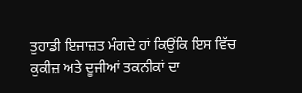ਤੁਹਾਡੀ ਇਜਾਜ਼ਤ ਮੰਗਦੇ ਹਾਂ ਕਿਉਂਕਿ ਇਸ ਵਿੱਚ ਕੁਕੀਜ਼ ਅਤੇ ਦੂਜੀਆਂ ਤਕਨੀਕਾਂ ਦਾ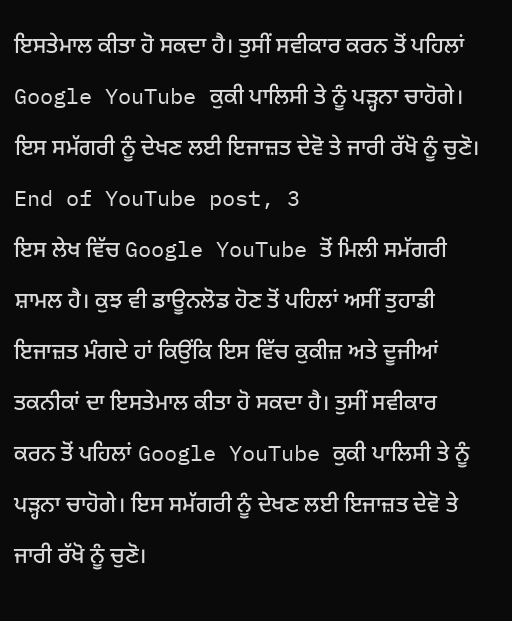ਇਸਤੇਮਾਲ ਕੀਤਾ ਹੋ ਸਕਦਾ ਹੈ। ਤੁਸੀਂ ਸਵੀਕਾਰ ਕਰਨ ਤੋਂ ਪਹਿਲਾਂ Google YouTube ਕੁਕੀ ਪਾਲਿਸੀ ਤੇ ਨੂੰ ਪੜ੍ਹਨਾ ਚਾਹੋਗੇ। ਇਸ ਸਮੱਗਰੀ ਨੂੰ ਦੇਖਣ ਲਈ ਇਜਾਜ਼ਤ ਦੇਵੋ ਤੇ ਜਾਰੀ ਰੱਖੋ ਨੂੰ ਚੁਣੋ।
End of YouTube post, 3
ਇਸ ਲੇਖ ਵਿੱਚ Google YouTube ਤੋਂ ਮਿਲੀ ਸਮੱਗਰੀ ਸ਼ਾਮਲ ਹੈ। ਕੁਝ ਵੀ ਡਾਊਨਲੋਡ ਹੋਣ ਤੋਂ ਪਹਿਲਾਂ ਅਸੀਂ ਤੁਹਾਡੀ ਇਜਾਜ਼ਤ ਮੰਗਦੇ ਹਾਂ ਕਿਉਂਕਿ ਇਸ ਵਿੱਚ ਕੁਕੀਜ਼ ਅਤੇ ਦੂਜੀਆਂ ਤਕਨੀਕਾਂ ਦਾ ਇਸਤੇਮਾਲ ਕੀਤਾ ਹੋ ਸਕਦਾ ਹੈ। ਤੁਸੀਂ ਸਵੀਕਾਰ ਕਰਨ ਤੋਂ ਪਹਿਲਾਂ Google YouTube ਕੁਕੀ ਪਾਲਿਸੀ ਤੇ ਨੂੰ ਪੜ੍ਹਨਾ ਚਾਹੋਗੇ। ਇਸ ਸਮੱਗਰੀ ਨੂੰ ਦੇਖਣ ਲਈ ਇਜਾਜ਼ਤ ਦੇਵੋ ਤੇ ਜਾਰੀ ਰੱਖੋ ਨੂੰ ਚੁਣੋ।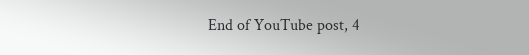End of YouTube post, 4